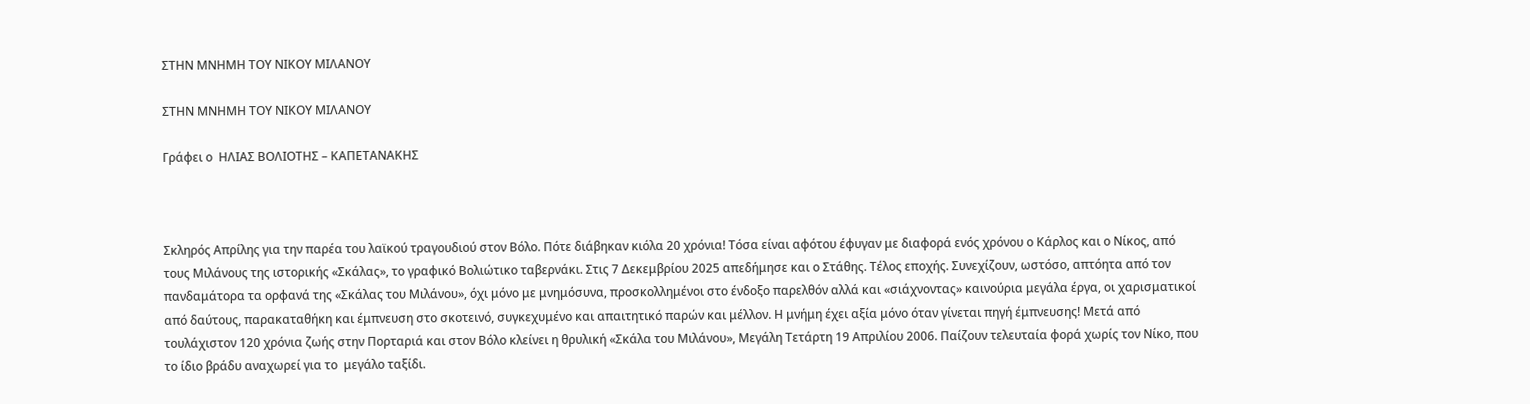ΣΤΗΝ ΜΝΗΜΗ ΤΟΥ ΝΙΚΟΥ ΜΙΛΑΝΟΥ

ΣΤΗΝ ΜΝΗΜΗ ΤΟΥ ΝΙΚΟΥ ΜΙΛΑΝΟΥ

Γράφει ο  ΗΛΙΑΣ ΒΟΛΙΟΤΗΣ – ΚΑΠΕΤΑΝΑΚΗΣ



Σκληρός Απρίλης για την παρέα του λαϊκού τραγουδιού στον Βόλο. Πότε διάβηκαν κιόλα 20 χρόνια! Τόσα είναι αφότου έφυγαν με διαφορά ενός χρόνου ο Κάρλος και ο Νίκος, από τους Μιλάνους της ιστορικής «Σκάλας», το γραφικό Βολιώτικο ταβερνάκι. Στις 7 Δεκεμβρίου 2025 απεδήμησε και ο Στάθης. Τέλος εποχής. Συνεχίζουν, ωστόσο, απτόητα από τον πανδαμάτορα τα ορφανά της «Σκάλας του Μιλάνου», όχι μόνο με μνημόσυνα, προσκολλημένοι στο ένδοξο παρελθόν αλλά και «σιάχνοντας» καινούρια μεγάλα έργα, οι χαρισματικοί από δαύτους, παρακαταθήκη και έμπνευση στο σκοτεινό, συγκεχυμένο και απαιτητικό παρών και μέλλον. Η μνήμη έχει αξία μόνο όταν γίνεται πηγή έμπνευσης! Μετά από τουλάχιστον 120 χρόνια ζωής στην Πορταριά και στον Βόλο κλείνει η θρυλική «Σκάλα του Μιλάνου», Μεγάλη Τετάρτη 19 Απριλίου 2006. Παίζουν τελευταία φορά χωρίς τον Νίκο, που το ίδιο βράδυ αναχωρεί για το  μεγάλο ταξίδι.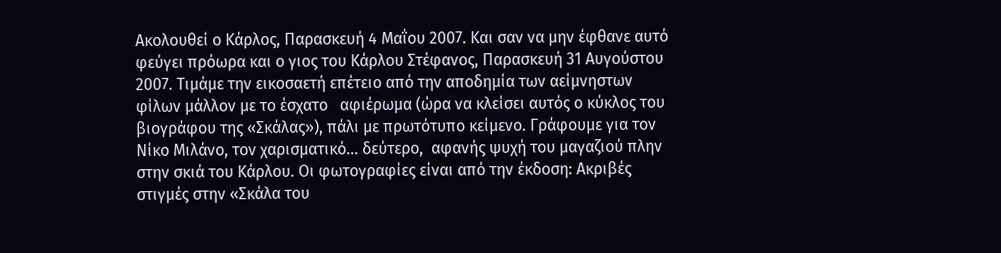Ακολουθεί ο Κάρλος, Παρασκευή 4 Μαΐου 2007. Και σαν να μην έφθανε αυτό φεύγει πρόωρα και ο γιος του Κάρλου Στέφανος, Παρασκευή 31 Αυγούστου 2007. Τιμάμε την εικοσαετή επέτειο από την αποδημία των αείμνηστων φίλων μάλλον με το έσχατο   αφιέρωμα (ώρα να κλείσει αυτός ο κύκλος του βιογράφου της «Σκάλας»), πάλι με πρωτότυπο κείμενο. Γράφουμε για τον Νίκο Μιλάνο, τον χαρισματικό… δεύτερο,  αφανής ψυχή του μαγαζιού πλην στην σκιά του Κάρλου. Οι φωτογραφίες είναι από την έκδοση: Ακριβές στιγμές στην «Σκάλα του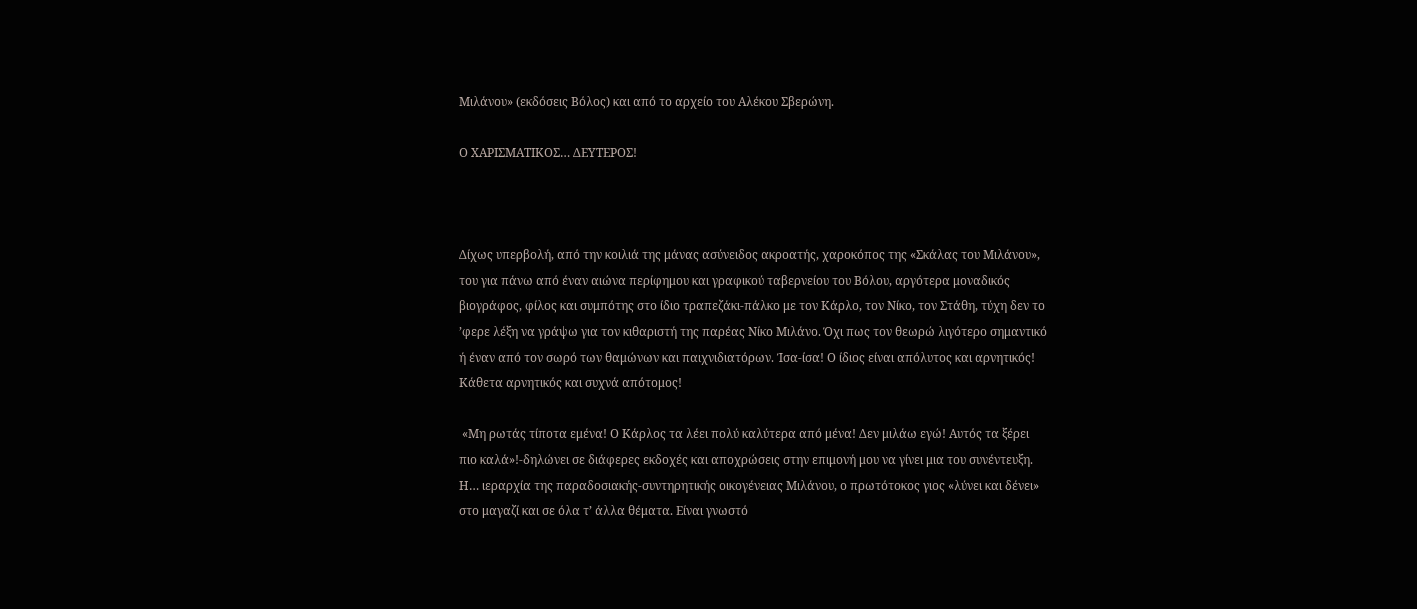Μιλάνου» (εκδόσεις Βόλος) και από το αρχείο του Αλέκου Σβερώνη.

Ο ΧΑΡΙΣΜΑΤΙΚΟΣ… ΔΕΥΤΕΡΟΣ!



Δίχως υπερβολή, από την κοιλιά της μάνας ασύνειδος ακροατής, χαροκόπος της «Σκάλας του Μιλάνου», του για πάνω από έναν αιώνα περίφημου και γραφικού ταβερνείου του Βόλου, αργότερα μοναδικός βιογράφος, φίλος και συμπότης στο ίδιο τραπεζάκι-πάλκο με τον Κάρλο, τον Νίκο, τον Στάθη, τύχη δεν το ’φερε λέξη να γράψω για τον κιθαριστή της παρέας Νίκο Μιλάνο. Όχι πως τον θεωρώ λιγότερο σημαντικό ή έναν από τον σωρό των θαμώνων και παιχνιδιατόρων. Ίσα-ίσα! Ο ίδιος είναι απόλυτος και αρνητικός! Κάθετα αρνητικός και συχνά απότομος!

 «Μη ρωτάς τίποτα εμένα! Ο Κάρλος τα λέει πολύ καλύτερα από μένα! Δεν μιλάω εγώ! Αυτός τα ξέρει πιο καλά»!-δηλώνει σε διάφερες εκδοχές και αποχρώσεις στην επιμονή μου να γίνει μια του συνέντευξη. Η… ιεραρχία της παραδοσιακής-συντηρητικής οικογένειας Μιλάνου, ο πρωτότοκος γιος «λύνει και δένει» στο μαγαζί και σε όλα τ’ άλλα θέματα. Είναι γνωστό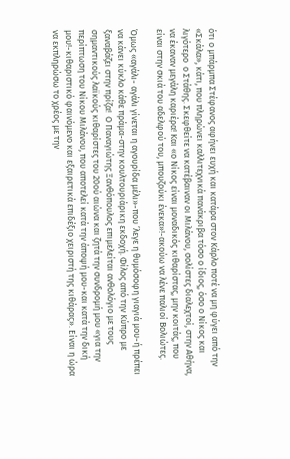ότι ο μπάρμπα Στέφανος αφήνει ευχή και κατάρα στον Κάρλο ποτέ να μη φύγει από την «Σκάλα», κάτι, που πληρώνει καλλιτεχνικά πανάκριβα τόσο ο ίδιος, όσο ο Νίκος και λιγότερο  ο Στάθης. Σκεφθείτε να κατέβαιναν οι Μιλάνου, σολίστες διαλεχτοί, στην Αθήνα, να έκαναν μεγάλη καριέρα! Και «ο Νίκος είναι μοναδικός κιθαρίστας, μην κοιτάς, που είναι στην σκιά του αδελφού του, μπουζούκι ένεκα»!-ακούω να λένε παλιοί Βολιώτες.

Όμως «αγάλι- αγάλι γίνεται η αγουρίδα μέλι»-που ’λεγε η θυμόσοφη γιαγιά μου-ή πρέπει να κάνει κύκλο κάθε πράμα-στην κουλτουριάρικη εκδοχή. Φίλος από την Κύπρο με ξαναβάζει στην πρίζα!  Ο Παναγιώτης Ξανθόπουλος επιμελείται ανθολόγιο με τους σημαντικούς λαϊκούς κιθαρίστες του 20ού αιώνα και ζητά την συνδρομή μου «για την περίπτωση του Νίκου Μιλάνου, που αποτελεί κατά την άποψή μου-και κατά την δική μου!-κιθαριστικό φαινόμενο και εξαιρετικά επιδέξιο χειριστή της κιθάρας». Είναι η ώρα να εκπληρώσω το χρέος με την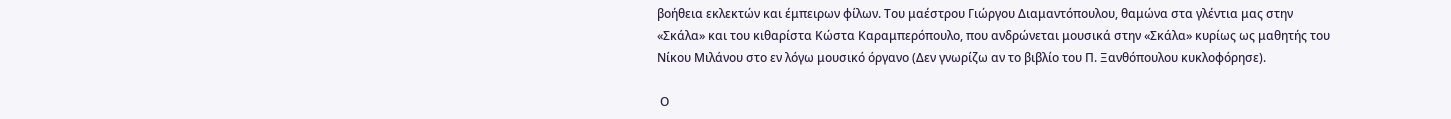βοήθεια εκλεκτών και έμπειρων φίλων. Του μαέστρου Γιώργου Διαμαντόπουλου, θαμώνα στα γλέντια μας στην «Σκάλα» και του κιθαρίστα Κώστα Καραμπερόπουλο, που ανδρώνεται μουσικά στην «Σκάλα» κυρίως ως μαθητής του Νίκου Μιλάνου στο εν λόγω μουσικό όργανο (Δεν γνωρίζω αν το βιβλίο του Π. Ξανθόπουλου κυκλοφόρησε).

 Ο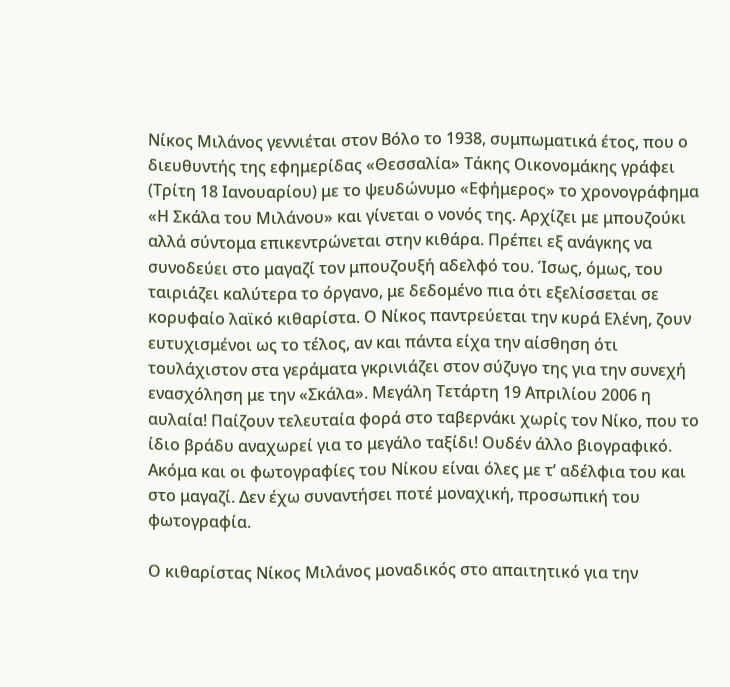Νίκος Μιλάνος γεννιέται στον Βόλο το 1938, συμπωματικά έτος, που ο διευθυντής της εφημερίδας «Θεσσαλία» Τάκης Οικονομάκης γράφει (Τρίτη 18 Ιανουαρίου) με το ψευδώνυμο «Εφήμερος» το χρονογράφημα «Η Σκάλα του Μιλάνου» και γίνεται ο νονός της. Αρχίζει με μπουζούκι αλλά σύντομα επικεντρώνεται στην κιθάρα. Πρέπει εξ ανάγκης να συνοδεύει στο μαγαζί τον μπουζουξή αδελφό του. Ίσως, όμως, του ταιριάζει καλύτερα το όργανο, με δεδομένο πια ότι εξελίσσεται σε κορυφαίο λαϊκό κιθαρίστα. Ο Νίκος παντρεύεται την κυρά Ελένη, ζουν ευτυχισμένοι ως το τέλος, αν και πάντα είχα την αίσθηση ότι τουλάχιστον στα γεράματα γκρινιάζει στον σύζυγο της για την συνεχή ενασχόληση με την «Σκάλα». Μεγάλη Τετάρτη 19 Απριλίου 2006 η αυλαία! Παίζουν τελευταία φορά στο ταβερνάκι χωρίς τον Νίκο, που το ίδιο βράδυ αναχωρεί για το μεγάλο ταξίδι! Ουδέν άλλο βιογραφικό. Ακόμα και οι φωτογραφίες του Νίκου είναι όλες με τ’ αδέλφια του και στο μαγαζί. Δεν έχω συναντήσει ποτέ μοναχική, προσωπική του φωτογραφία.

Ο κιθαρίστας Νίκος Μιλάνος μοναδικός στο απαιτητικό για την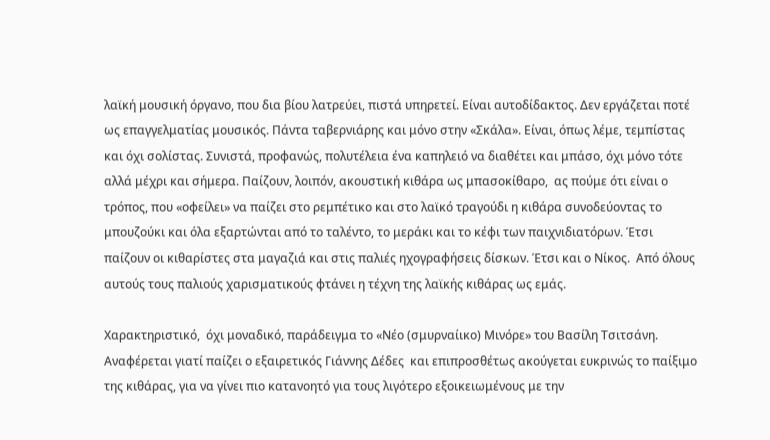λαϊκή μουσική όργανο, που δια βίου λατρεύει, πιστά υπηρετεί. Είναι αυτοδίδακτος. Δεν εργάζεται ποτέ ως επαγγελματίας μουσικός. Πάντα ταβερνιάρης και μόνο στην «Σκάλα». Είναι, όπως λέμε, τεμπίστας και όχι σολίστας. Συνιστά, προφανώς, πολυτέλεια ένα καπηλειό να διαθέτει και μπάσο, όχι μόνο τότε αλλά μέχρι και σήμερα. Παίζουν, λοιπόν, ακουστική κιθάρα ως μπασοκίθαρο,  ας πούμε ότι είναι ο τρόπος, που «οφείλει» να παίζει στο ρεμπέτικο και στο λαϊκό τραγούδι η κιθάρα συνοδεύοντας το μπουζούκι και όλα εξαρτώνται από το ταλέντο, το μεράκι και το κέφι των παιχνιδιατόρων. Έτσι παίζουν οι κιθαρίστες στα μαγαζιά και στις παλιές ηχογραφήσεις δίσκων. Έτσι και ο Νίκος.  Από όλους αυτούς τους παλιούς χαρισματικούς φτάνει η τέχνη της λαϊκής κιθάρας ως εμάς.

Χαρακτηριστικό,  όχι μοναδικό, παράδειγμα το «Νέο (σμυρναίικο) Μινόρε» του Βασίλη Τσιτσάνη. Αναφέρεται γιατί παίζει ο εξαιρετικός Γιάννης Δέδες  και επιπροσθέτως ακούγεται ευκρινώς το παίξιμο της κιθάρας, για να γίνει πιο κατανοητό για τους λιγότερο εξοικειωμένους με την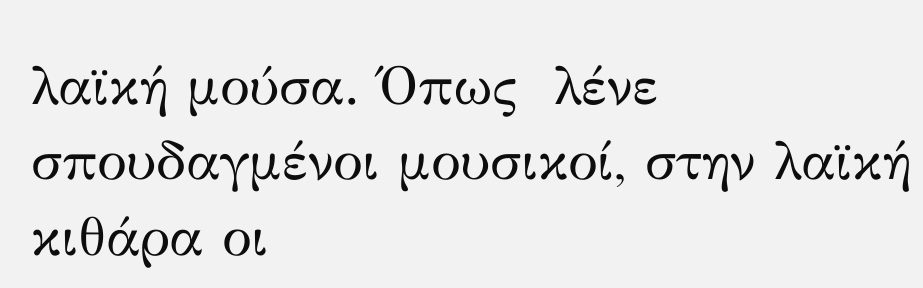λαϊκή μούσα. Όπως  λένε σπουδαγμένοι μουσικοί, στην λαϊκή κιθάρα οι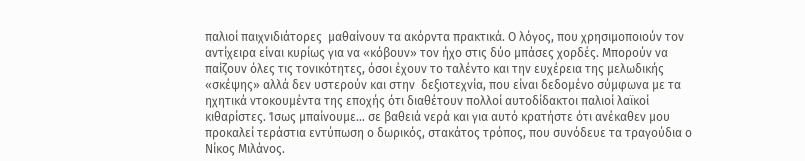παλιοί παιχνιδιάτορες  μαθαίνουν τα ακόρντα πρακτικά. Ο λόγος, που χρησιμοποιούν τον αντίχειρα είναι κυρίως για να «κόβουν» τον ήχο στις δύο μπάσες χορδές. Μπορούν να παίζουν όλες τις τονικότητες, όσοι έχουν το ταλέντο και την ευχέρεια της μελωδικής «σκέψης» αλλά δεν υστερούν και στην  δεξιοτεχνία, που είναι δεδομένο σύμφωνα με τα ηχητικά ντοκουμέντα της εποχής ότι διαθέτουν πολλοί αυτοδίδακτοι παλιοί λαϊκοί κιθαρίστες. Ίσως μπαίνουμε… σε βαθειά νερά και για αυτό κρατήστε ότι ανέκαθεν μου προκαλεί τεράστια εντύπωση ο δωρικός, στακάτος τρόπος, που συνόδευε τα τραγούδια ο Νίκος Μιλάνος.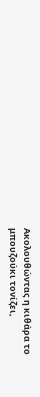Ακολουθώντας η κιθάρα το μπουζούκι τονίζει,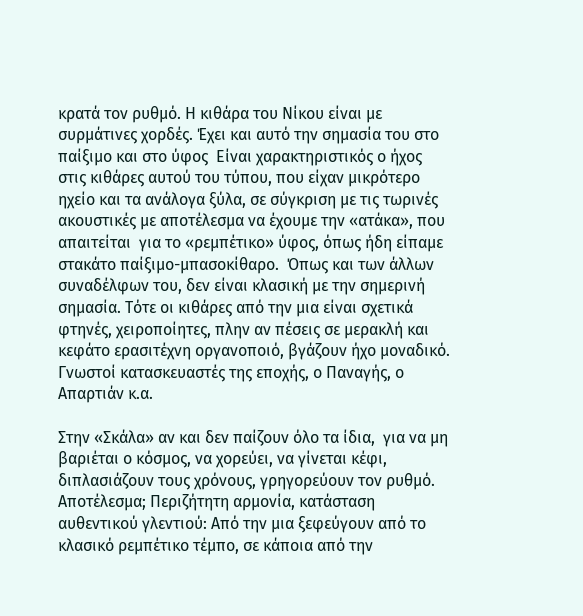κρατά τον ρυθμό. Η κιθάρα του Νίκου είναι με συρμάτινες χορδές. Έχει και αυτό την σημασία του στο παίξιμο και στο ύφος  Είναι χαρακτηριστικός ο ήχος στις κιθάρες αυτού του τύπου, που είχαν μικρότερο ηχείο και τα ανάλογα ξύλα, σε σύγκριση με τις τωρινές ακουστικές με αποτέλεσμα να έχουμε την «ατάκα», που απαιτείται  για το «ρεμπέτικο» ύφος, όπως ήδη είπαμε στακάτο παίξιμο-μπασοκίθαρο.  Όπως και των άλλων συναδέλφων του, δεν είναι κλασική με την σημερινή σημασία. Τότε οι κιθάρες από την μια είναι σχετικά φτηνές, χειροποίητες, πλην αν πέσεις σε μερακλή και κεφάτο ερασιτέχνη οργανοποιό, βγάζουν ήχο μοναδικό. Γνωστοί κατασκευαστές της εποχής, ο Παναγής, ο Απαρτιάν κ.α.

Στην «Σκάλα» αν και δεν παίζουν όλο τα ίδια,  για να μη βαριέται ο κόσμος, να χορεύει, να γίνεται κέφι, διπλασιάζουν τους χρόνους, γρηγορεύουν τον ρυθμό. Αποτέλεσμα; Περιζήτητη αρμονία, κατάσταση αυθεντικού γλεντιού: Από την μια ξεφεύγουν από το κλασικό ρεμπέτικο τέμπο, σε κάποια από την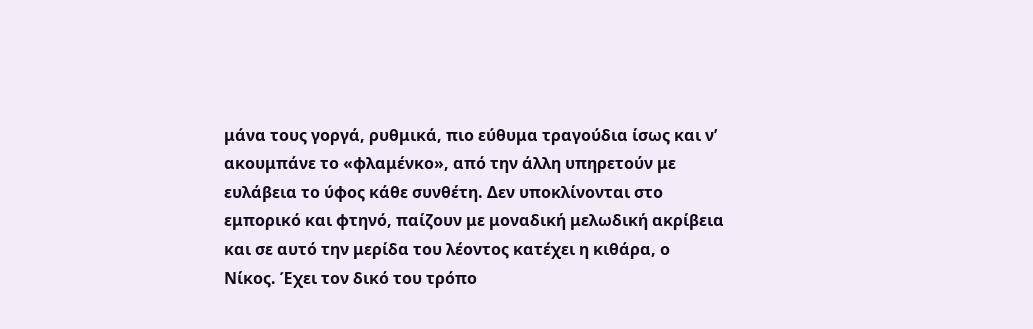μάνα τους γοργά, ρυθμικά, πιο εύθυμα τραγούδια ίσως και ν’ ακουμπάνε το «φλαμένκο», από την άλλη υπηρετούν με ευλάβεια το ύφος κάθε συνθέτη. Δεν υποκλίνονται στο εμπορικό και φτηνό, παίζουν με μοναδική μελωδική ακρίβεια και σε αυτό την μερίδα του λέοντος κατέχει η κιθάρα, ο  Νίκος. Έχει τον δικό του τρόπο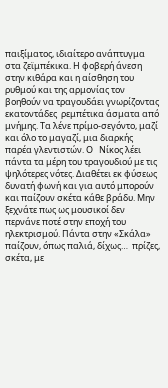παιξίματος, ιδιαίτερο ανάπτυγμα στα ζεϊμπέκικα. Η φοβερή άνεση στην κιθάρα και η αίσθηση του ρυθμού και της αρμονίας τον βοηθούν να τραγουδάει γνωρίζοντας εκατοντάδες  ρεμπέτικα άσματα από μνήμης. Τα λένε πρίμο-σεγόντο, μαζί και όλο το μαγαζί, μια διαρκής παρέα γλεντιστών. Ο   Νίκος λέει πάντα τα μέρη του τραγουδιού με τις ψηλότερες νότες. Διαθέτει εκ φύσεως δυνατή φωνή και για αυτό μπορούν και παίζουν σκέτα κάθε βράδυ. Μην ξεχνάτε πως ως μουσικοί δεν περνάνε ποτέ στην εποχή του ηλεκτρισμού. Πάντα στην «Σκάλα» παίζουν, όπως παλιά, δίχως…  πρίζες, σκέτα, με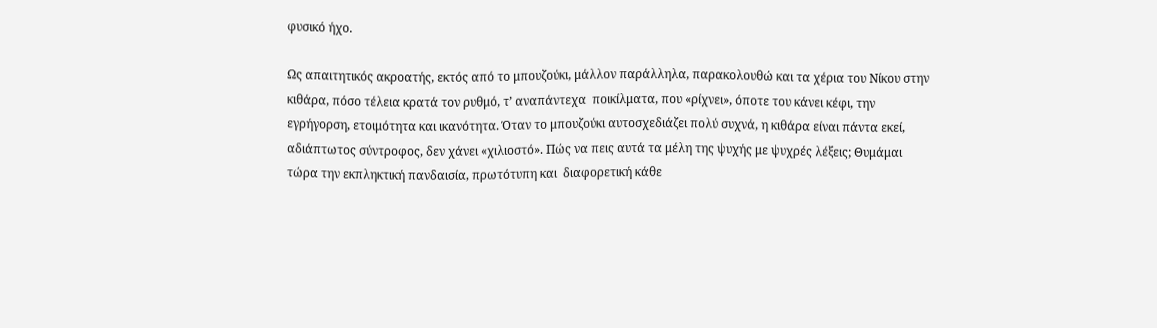φυσικό ήχο.

Ως απαιτητικός ακροατής, εκτός από το μπουζούκι, μάλλον παράλληλα, παρακολουθώ και τα χέρια του Νίκου στην κιθάρα, πόσο τέλεια κρατά τον ρυθμό, τ’ αναπάντεχα  ποικίλματα, που «ρίχνει», όποτε του κάνει κέφι, την εγρήγορση, ετοιμότητα και ικανότητα. Όταν το μπουζούκι αυτοσχεδιάζει πολύ συχνά, η κιθάρα είναι πάντα εκεί, αδιάπτωτος σύντροφος, δεν χάνει «χιλιοστό». Πώς να πεις αυτά τα μέλη της ψυχής με ψυχρές λέξεις; Θυμάμαι τώρα την εκπληκτική πανδαισία, πρωτότυπη και  διαφορετική κάθε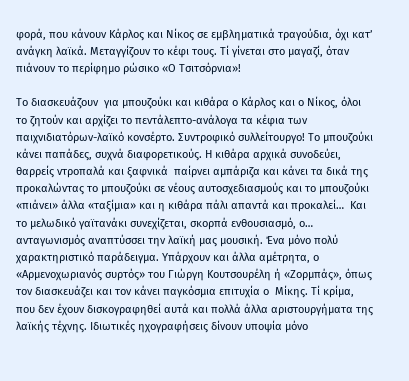φορά, που κάνουν Κάρλος και Νίκος σε εμβληματικά τραγούδια, όχι κατ’ ανάγκη λαϊκά. Μεταγγίζουν το κέφι τους. Τί γίνεται στο μαγαζί, όταν πιάνουν το περίφημο ρώσικο «Ο Τσιτσόρνια»!

Το διασκευάζουν  για μπουζούκι και κιθάρα ο Κάρλος και ο Νίκος, όλοι το ζητούν και αρχίζει το πεντάλεπτο-ανάλογα τα κέφια των παιχνιδιατόρων-λαϊκό κονσέρτο. Συντροφικό συλλείτουργο! Το μπουζούκι κάνει παπάδες, συχνά διαφορετικούς. Η κιθάρα αρχικά συνοδεύει, θαρρείς ντροπαλά και ξαφνικά  παίρνει αμπάριζα και κάνει τα δικά της προκαλώντας το μπουζούκι σε νέους αυτοσχεδιασμούς και το μπουζούκι «πιάνει» άλλα «ταξίμια» και η κιθάρα πάλι απαντά και προκαλεί…  Και το μελωδικό γαϊτανάκι συνεχίζεται, σκορπά ενθουσιασμό, ο… ανταγωνισμός αναπτύσσει την λαϊκή μας μουσική. Ένα μόνο πολύ χαρακτηριστικό παράδειγμα. Υπάρχουν και άλλα αμέτρητα, ο «Αρμενοχωριανός συρτός» του Γιώργη Κουτσουρέλη ή «Ζορμπάς», όπως τον διασκευάζει και τον κάνει παγκόσμια επιτυχία ο  Μίκης. Τί κρίμα, που δεν έχουν δισκογραφηθεί αυτά και πολλά άλλα αριστουργήματα της λαϊκής τέχνης. Ιδιωτικές ηχογραφήσεις δίνουν υποψία μόνο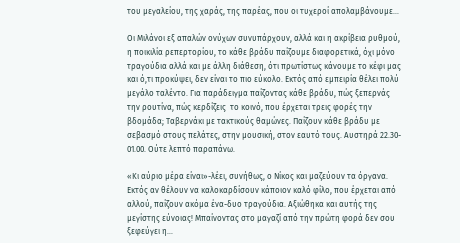του μεγαλείου, της χαράς, της παρέας, που οι τυχεροί απολαμβάνουμε…

Οι Μιλάνοι εξ απαλών ονύχων συνυπάρχουν, αλλά και η ακρίβεια ρυθμού, η ποικιλία ρεπερτορίου, το κάθε βράδυ παίζουμε διαφορετικά, όχι μόνο τραγούδια αλλά και με άλλη διάθεση, ότι πρωτίστως κάνουμε το κέφι μας και ό,τι προκύψει, δεν είναι το πιο εύκολο. Εκτός από εμπειρία θέλει πολύ μεγάλο ταλέντο. Για παράδειγμα παίζοντας κάθε βράδυ, πώς ξεπερνάς την ρουτίνα, πώς κερδίζεις  το κοινό, που έρχεται τρεις φορές την βδομάδα; Ταβερνάκι με τακτικούς θαμώνες. Παίζουν κάθε βράδυ με σεβασμό στους πελάτες, στην μουσική, στον εαυτό τους. Αυστηρά 22.30- 01.00. Ούτε λεπτό παραπάνω.

«Κι αύριο μέρα είναι»-λέει, συνήθως, ο Νίκος και μαζεύουν τα όργανα. Εκτός αν θέλουν να καλοκαρδίσουν κάποιον καλό φίλο, που έρχεται από αλλού, παίζουν ακόμα ένα-δυο τραγούδια. Αξιώθηκα και αυτής της μεγίστης εύνοιας! Μπαίνοντας στο μαγαζί από την πρώτη φορά δεν σου ξεφεύγει η…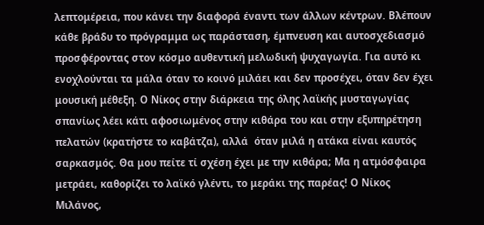λεπτομέρεια, που κάνει την διαφορά έναντι των άλλων κέντρων. Βλέπουν κάθε βράδυ το πρόγραμμα ως παράσταση, έμπνευση και αυτοσχεδιασμό προσφέροντας στον κόσμο αυθεντική μελωδική ψυχαγωγία. Για αυτό κι ενοχλούνται τα μάλα όταν το κοινό μιλάει και δεν προσέχει, όταν δεν έχει μουσική μέθεξη. Ο Νίκος στην διάρκεια της όλης λαϊκής μυσταγωγίας σπανίως λέει κάτι αφοσιωμένος στην κιθάρα του και στην εξυπηρέτηση πελατών (κρατήστε το καβάτζα), αλλά  όταν μιλά η ατάκα είναι καυτός σαρκασμός. Θα μου πείτε τί σχέση έχει με την κιθάρα; Μα η ατμόσφαιρα μετράει, καθορίζει το λαϊκό γλέντι, το μεράκι της παρέας! Ο Νίκος Μιλάνος,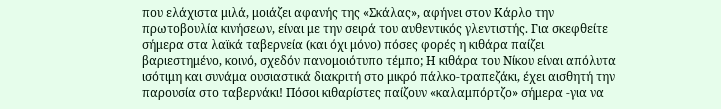που ελάχιστα μιλά, μοιάζει αφανής της «Σκάλας», αφήνει στον Κάρλο την πρωτοβουλία κινήσεων, είναι με την σειρά του αυθεντικός γλεντιστής. Για σκεφθείτε σήμερα στα λαϊκά ταβερνεία (και όχι μόνο) πόσες φορές η κιθάρα παίζει βαριεστημένο, κοινό, σχεδόν πανομοιότυπο τέμπο; Η κιθάρα του Νίκου είναι απόλυτα ισότιμη και συνάμα ουσιαστικά διακριτή στο μικρό πάλκο-τραπεζάκι, έχει αισθητή την  παρουσία στο ταβερνάκι! Πόσοι κιθαρίστες παίζουν «καλαμπόρτζο» σήμερα -για να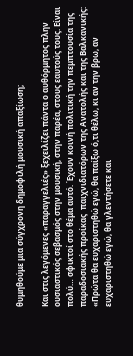θυμηθούμε μια σύγχρονη δημοφιλή μουσική απαξίωση;

Και στις λεγόμενες «παραγγελιές» ξεχειλίζει πάντα ο αυθόρμητος πλην ουσιαστικός σεβασμός στην μουσική, στην παρέα, στους εαυτούς τους. Είναι πολύ… σφικτοί στο θέμα αυτό. Έχουν κοινή πολιτική την πεμπτουσία της παραδοσιακής προίκας  παιχνιδιατόρων της Ανατολής και της Βαλκανικής: «Πρώτα θα ευχαριστηθώ εγώ, θα παίξω ό,τι θέλω, κι αν την βρω, αν ευχαριστηθώ εγώ, θα γλεντήσετε και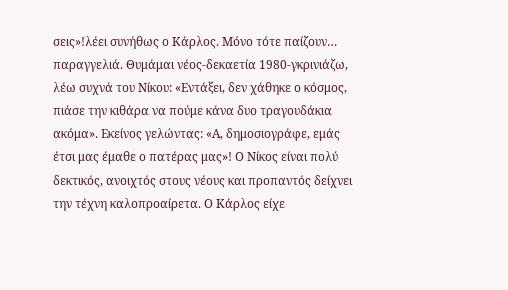σεις»!λέει συνήθως ο Κάρλος. Μόνο τότε παίζουν… παραγγελιά. Θυμάμαι νέος-δεκαετία 1980-γκρινιάζω, λέω συχνά του Νίκου: «Εντάξει, δεν χάθηκε ο κόσμος, πιάσε την κιθάρα να πούμε κάνα δυο τραγουδάκια ακόμα». Εκείνος γελώντας: «Α, δημοσιογράφε, εμάς έτσι μας έμαθε ο πατέρας μας»! Ο Νίκος είναι πολύ δεκτικός, ανοιχτός στους νέους και προπαντός δείχνει την τέχνη καλοπροαίρετα. Ο Κάρλος είχε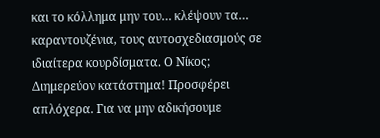και το κόλλημα μην του… κλέψουν τα… καραντουζένια, τους αυτοσχεδιασμούς σε ιδιαίτερα κουρδίσματα. Ο Νίκος; Διημερεύον κατάστημα! Προσφέρει απλόχερα. Για να μην αδικήσουμε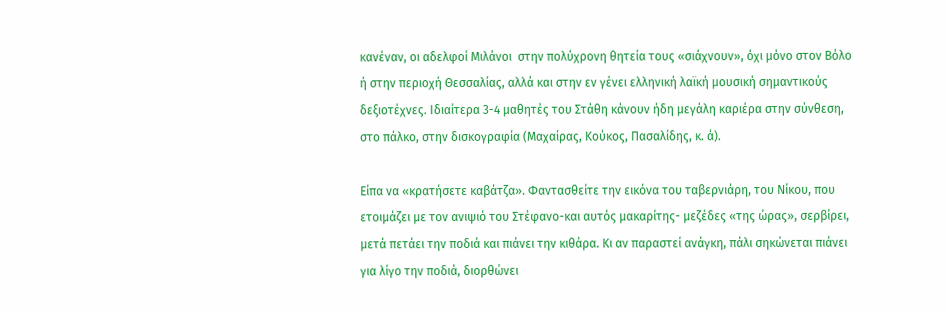κανέναν, οι αδελφοί Μιλάνοι  στην πολύχρονη θητεία τους «σιάχνουν», όχι μόνο στον Βόλο ή στην περιοχή Θεσσαλίας, αλλά και στην εν γένει ελληνική λαϊκή μουσική σημαντικούς δεξιοτέχνες. Ιδιαίτερα 3-4 μαθητές του Στάθη κάνουν ήδη μεγάλη καριέρα στην σύνθεση, στο πάλκο, στην δισκογραφία (Μαχαίρας, Κούκος, Πασαλίδης, κ. ά).

Είπα να «κρατήσετε καβάτζα». Φαντασθείτε την εικόνα του ταβερνιάρη, του Νίκου, που ετοιμάζει με τον ανιψιό του Στέφανο-και αυτός μακαρίτης- μεζέδες «της ώρας», σερβίρει, μετά πετάει την ποδιά και πιάνει την κιθάρα. Κι αν παραστεί ανάγκη, πάλι σηκώνεται πιάνει για λίγο την ποδιά, διορθώνει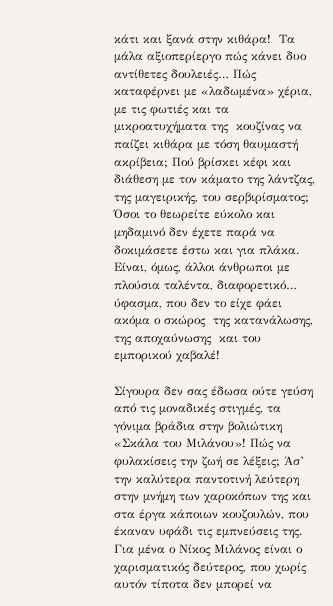κάτι και ξανά στην κιθάρα!  Τα μάλα αξιοπερίεργο πώς κάνει δυο αντίθετες δουλειές… Πώς καταφέρνει με «λαδωμένα» χέρια, με τις φωτιές και τα μικροατυχήματα της  κουζίνας να παίζει κιθάρα με τόση θαυμαστή ακρίβεια; Πού βρίσκει κέφι και διάθεση με τον κάματο της λάντζας, της μαγειρικής, του σερβιρίσματος; Όσοι το θεωρείτε εύκολο και μηδαμινό δεν έχετε παρά να δοκιμάσετε έστω και για πλάκα. Είναι, όμως, άλλοι άνθρωποι με πλούσια ταλέντα, διαφορετικό… ύφασμα, που δεν το είχε φάει ακόμα ο σκώρος  της κατανάλωσης, της αποχαύνωσης  και του εμπορικού χαβαλέ!

Σίγουρα δεν σας έδωσα ούτε γεύση από τις μοναδικές στιγμές, τα γόνιμα βράδια στην βολιώτικη «Σκάλα του Μιλάνου»! Πώς να φυλακίσεις την ζωή σε λέξεις; Άσ’ την καλύτερα παντοτινή λεύτερη στην μνήμη των χαροκόπων της και στα έργα κάποιων κουζουλών, που έκαναν υφάδι τις εμπνεύσεις της. Για μένα ο Νίκος Μιλάνος είναι ο χαρισματικός δεύτερος, που χωρίς αυτόν τίποτα δεν μπορεί να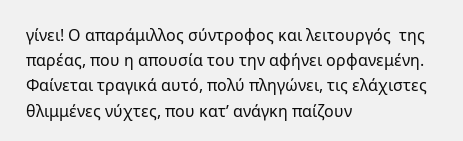γίνει! Ο απαράμιλλος σύντροφος και λειτουργός  της παρέας, που η απουσία του την αφήνει ορφανεμένη. Φαίνεται τραγικά αυτό, πολύ πληγώνει, τις ελάχιστες θλιμμένες νύχτες, που κατ’ ανάγκη παίζουν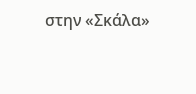στην «Σκάλα»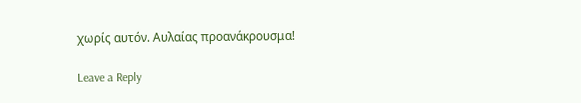χωρίς αυτόν. Αυλαίας προανάκρουσμα!

Leave a Reply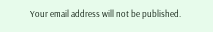Your email address will not be published.